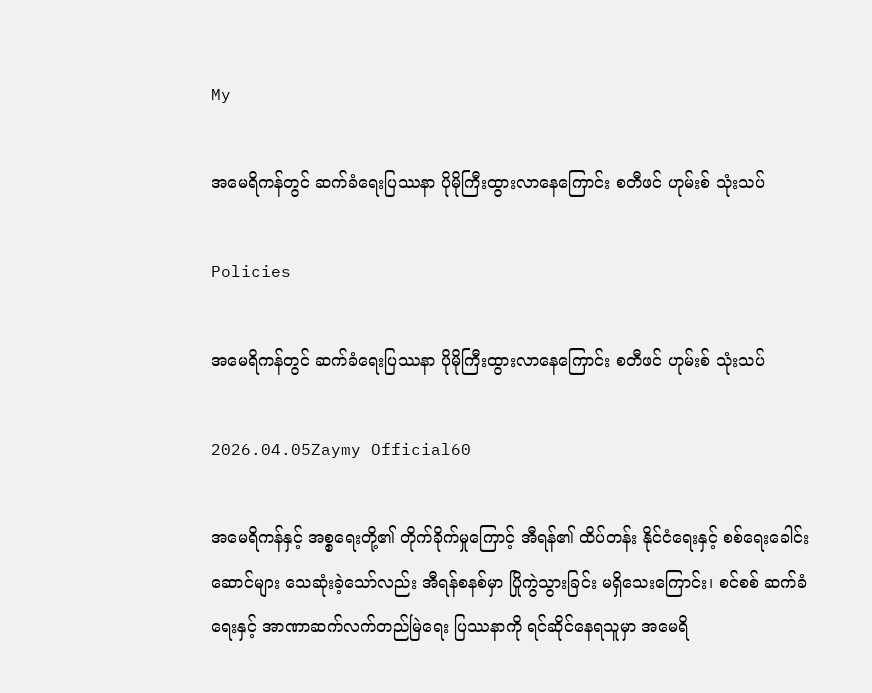My

အမေရိကန်တွင် ဆက်ခံရေးပြဿနာ ပိုမိုကြီးထွားလာနေကြောင်း စတီဖင် ဟုမ်းစ် သုံးသပ်

Policies

အမေရိကန်တွင် ဆက်ခံရေးပြဿနာ ပိုမိုကြီးထွားလာနေကြောင်း စတီဖင် ဟုမ်းစ် သုံးသပ်

2026.04.05Zaymy Official60

အမေရိကန်နှင့် အစ္စရေးတို့၏ တိုက်ခိုက်မှုကြောင့် အီရန်၏ ထိပ်တန်း နိုင်ငံရေးနှင့် စစ်ရေးခေါင်းဆောင်များ သေဆုံးခဲ့သော်လည်း အီရန်စနစ်မှာ ပြိုကွဲသွားခြင်း မရှိသေးကြောင်း၊ စင်စစ် ဆက်ခံရေးနှင့် အာဏာဆက်လက်တည်မြဲရေး ပြဿနာကို ရင်ဆိုင်နေရသူမှာ အမေရိ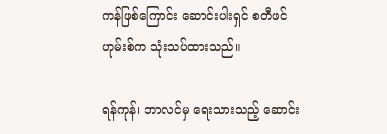ကန်ဖြစ်ကြောင်း ဆောင်းပါးရှင် စတီဖင် ဟုမ်းစ်က သုံးသပ်ထားသည်။

ရန်ကုန်၊ ဘာလင်မှ ရေးသားသည့် ဆောင်း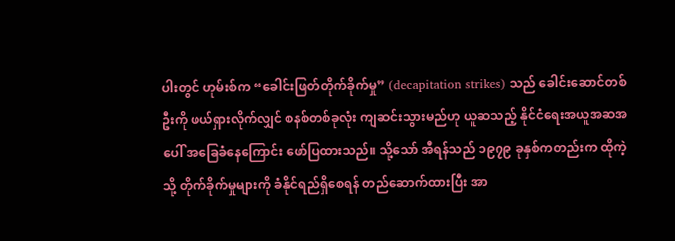ပါးတွင် ဟုမ်းစ်က “ခေါင်းဖြတ်တိုက်ခိုက်မှု” (decapitation strikes) သည် ခေါင်းဆောင်တစ်ဦးကို ဖယ်ရှားလိုက်လျှင် စနစ်တစ်ခုလုံး ကျဆင်းသွားမည်ဟု ယူဆသည့် နိုင်ငံရေးအယူအဆအပေါ် အခြေခံနေကြောင်း ဖော်ပြထားသည်။ သို့သော် အီရန်သည် ၁၉၇၉ ခုနှစ်ကတည်းက ထိုကဲ့သို့ တိုက်ခိုက်မှုများကို ခံနိုင်ရည်ရှိစေရန် တည်ဆောက်ထားပြီး အာ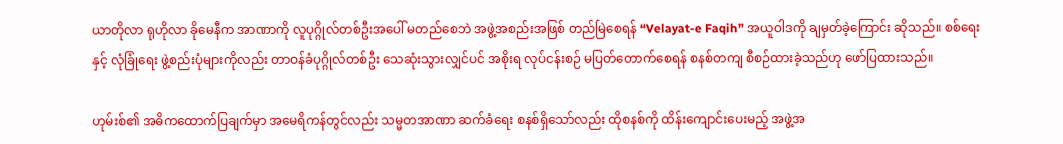ယာတိုလာ ရုဟိုလာ ခိုမေနီက အာဏာကို လူပုဂ္ဂိုလ်တစ်ဦးအပေါ် မတည်စေဘဲ အဖွဲ့အစည်းအဖြစ် တည်မြဲစေရန် “Velayat-e Faqih” အယူဝါဒကို ချမှတ်ခဲ့ကြောင်း ဆိုသည်။ စစ်ရေးနှင့် လုံခြုံရေး ဖွဲ့စည်းပုံများကိုလည်း တာဝန်ခံပုဂ္ဂိုလ်တစ်ဦး သေဆုံးသွားလျှင်ပင် အစိုးရ လုပ်ငန်းစဉ် မပြတ်တောက်စေရန် စနစ်တကျ စီစဉ်ထားခဲ့သည်ဟု ဖော်ပြထားသည်။

ဟုမ်းစ်၏ အဓိကထောက်ပြချက်မှာ အမေရိကန်တွင်လည်း သမ္မတအာဏာ ဆက်ခံရေး စနစ်ရှိသော်လည်း ထိုစနစ်ကို ထိန်းကျောင်းပေးမည့် အဖွဲ့အ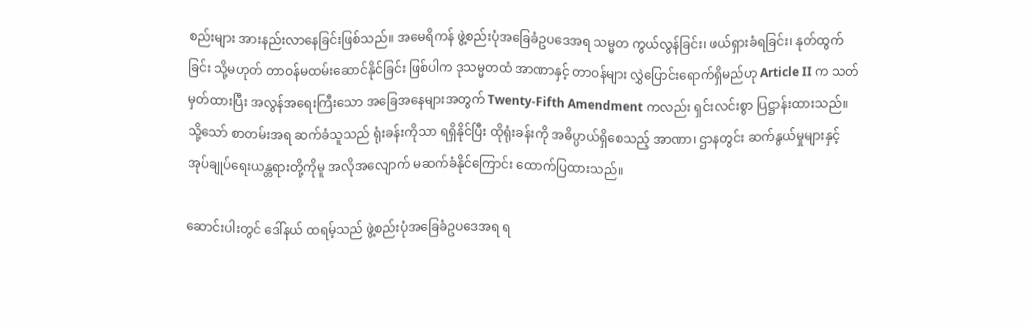စည်းများ အားနည်းလာနေခြင်းဖြစ်သည်။ အမေရိကန် ဖွဲ့စည်းပုံအခြေခံဥပဒေအရ သမ္မတ ကွယ်လွန်ခြင်း၊ ဖယ်ရှားခံရခြင်း၊ နုတ်ထွက်ခြင်း သို့မဟုတ် တာဝန်မထမ်းဆောင်နိုင်ခြင်း ဖြစ်ပါက ဒုသမ္မတထံ အာဏာနှင့် တာဝန်များ လွှဲပြောင်းရောက်ရှိမည်ဟု Article II က သတ်မှတ်ထားပြီး အလွန်အရေးကြီးသော အခြေအနေများအတွက် Twenty-Fifth Amendment ကလည်း ရှင်းလင်းစွာ ပြဋ္ဌာန်းထားသည်။ သို့သော် စာတမ်းအရ ဆက်ခံသူသည် ရုံးခန်းကိုသာ ရရှိနိုင်ပြီး ထိုရုံးခန်းကို အဓိပ္ပာယ်ရှိစေသည့် အာဏာ၊ ဌာနတွင်း ဆက်နွယ်မှုများနှင့် အုပ်ချုပ်ရေးယန္တရားတို့ကိုမူ အလိုအလျောက် မဆက်ခံနိုင်ကြောင်း ထောက်ပြထားသည်။

ဆောင်းပါးတွင် ဒေါ်နယ် ထရမ့်သည် ဖွဲ့စည်းပုံအခြေခံဥပဒေအရ ရ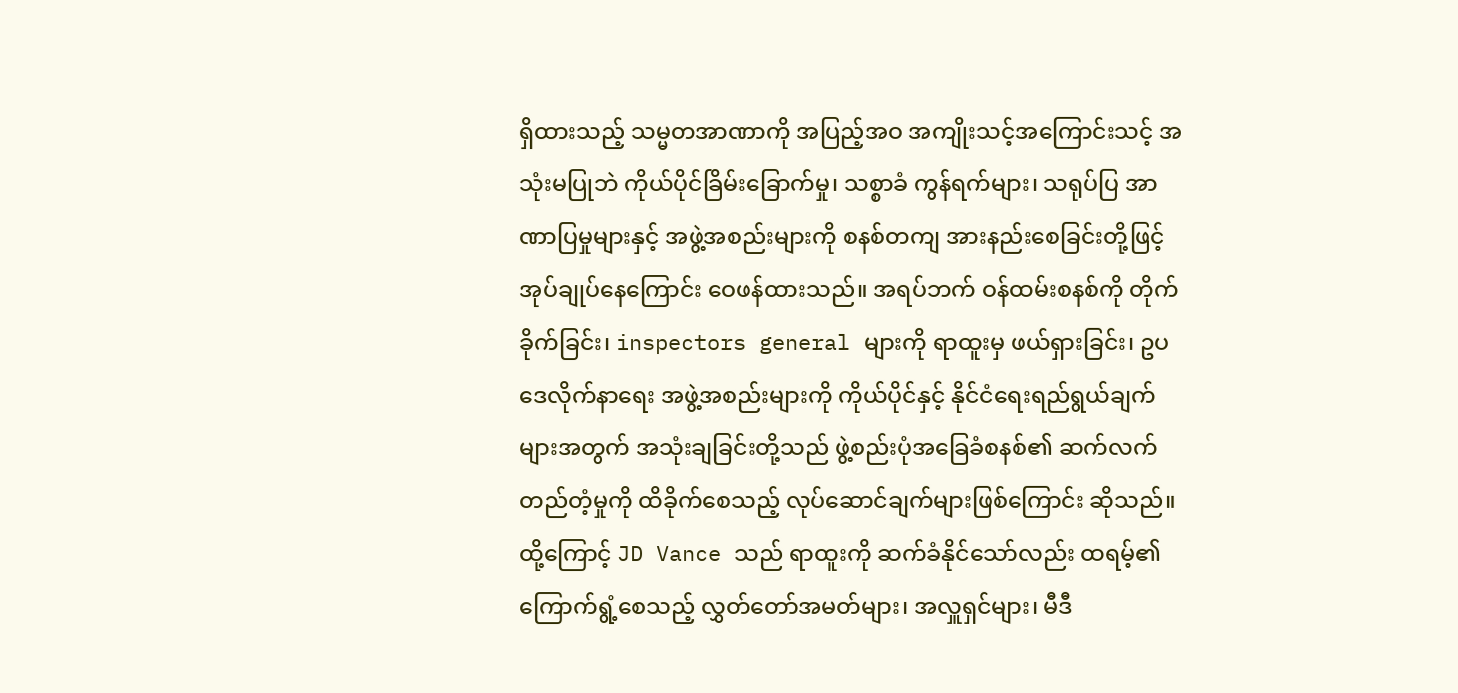ရှိထားသည့် သမ္မတအာဏာကို အပြည့်အဝ အကျိုးသင့်အကြောင်းသင့် အသုံးမပြုဘဲ ကိုယ်ပိုင်ခြိမ်းခြောက်မှု၊ သစ္စာခံ ကွန်ရက်များ၊ သရုပ်ပြ အာဏာပြမှုများနှင့် အဖွဲ့အစည်းများကို စနစ်တကျ အားနည်းစေခြင်းတို့ဖြင့် အုပ်ချုပ်နေကြောင်း ဝေဖန်ထားသည်။ အရပ်ဘက် ဝန်ထမ်းစနစ်ကို တိုက်ခိုက်ခြင်း၊ inspectors general များကို ရာထူးမှ ဖယ်ရှားခြင်း၊ ဥပဒေလိုက်နာရေး အဖွဲ့အစည်းများကို ကိုယ်ပိုင်နှင့် နိုင်ငံရေးရည်ရွယ်ချက်များအတွက် အသုံးချခြင်းတို့သည် ဖွဲ့စည်းပုံအခြေခံစနစ်၏ ဆက်လက်တည်တံ့မှုကို ထိခိုက်စေသည့် လုပ်ဆောင်ချက်များဖြစ်ကြောင်း ဆိုသည်။ ထို့ကြောင့် JD Vance သည် ရာထူးကို ဆက်ခံနိုင်သော်လည်း ထရမ့်၏ ကြောက်ရွံ့စေသည့် လွှတ်တော်အမတ်များ၊ အလှူရှင်များ၊ မီဒီ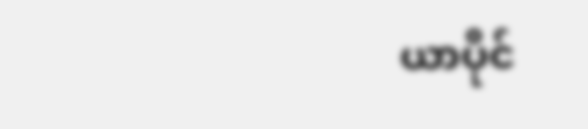ယာပိုင်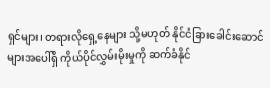ရှင်များ၊ တရားလိုရှေ့နေများ သို့မဟုတ် နိုင်ငံခြားခေါင်းဆောင်များအပေါ်ရှိ ကိုယ်ပိုင်လွှမ်းမိုးမှုကို ဆက်ခံနိုင်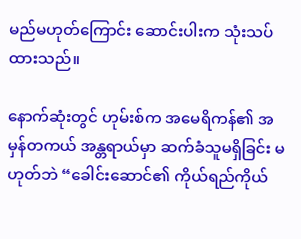မည်မဟုတ်ကြောင်း ဆောင်းပါးက သုံးသပ်ထားသည်။

နောက်ဆုံးတွင် ဟုမ်းစ်က အမေရိကန်၏ အမှန်တကယ် အန္တရာယ်မှာ ဆက်ခံသူမရှိခြင်း မဟုတ်ဘဲ “ခေါင်းဆောင်၏ ကိုယ်ရည်ကိုယ်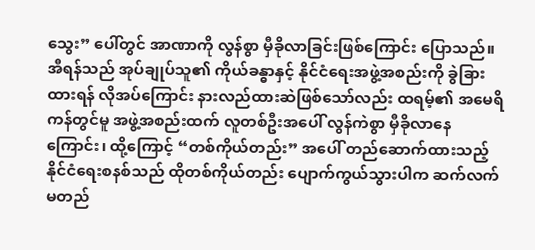သွေး” ပေါ်တွင် အာဏာကို လွန်စွာ မှီခိုလာခြင်းဖြစ်ကြောင်း ပြောသည်။ အီရန်သည် အုပ်ချုပ်သူ၏ ကိုယ်ခန္ဓာနှင့် နိုင်ငံရေးအဖွဲ့အစည်းကို ခွဲခြားထားရန် လိုအပ်ကြောင်း နားလည်ထားဆဲဖြစ်သော်လည်း ထရမ့်၏ အမေရိကန်တွင်မူ အဖွဲ့အစည်းထက် လူတစ်ဦးအပေါ် လွန်ကဲစွာ မှီခိုလာနေကြောင်း၊ ထို့ကြောင့် “တစ်ကိုယ်တည်း” အပေါ် တည်ဆောက်ထားသည့် နိုင်ငံရေးစနစ်သည် ထိုတစ်ကိုယ်တည်း ပျောက်ကွယ်သွားပါက ဆက်လက် မတည်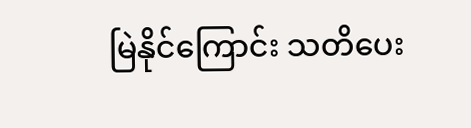မြဲနိုင်ကြောင်း သတိပေး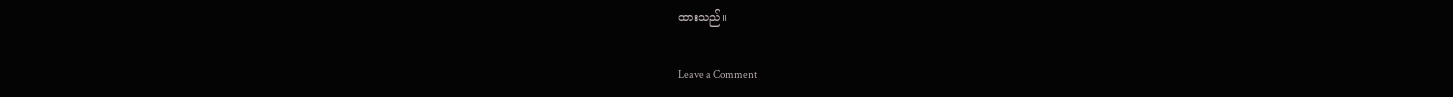ထားသည်။

Leave a Comment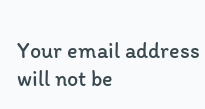Your email address will not be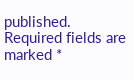published. Required fields are marked *